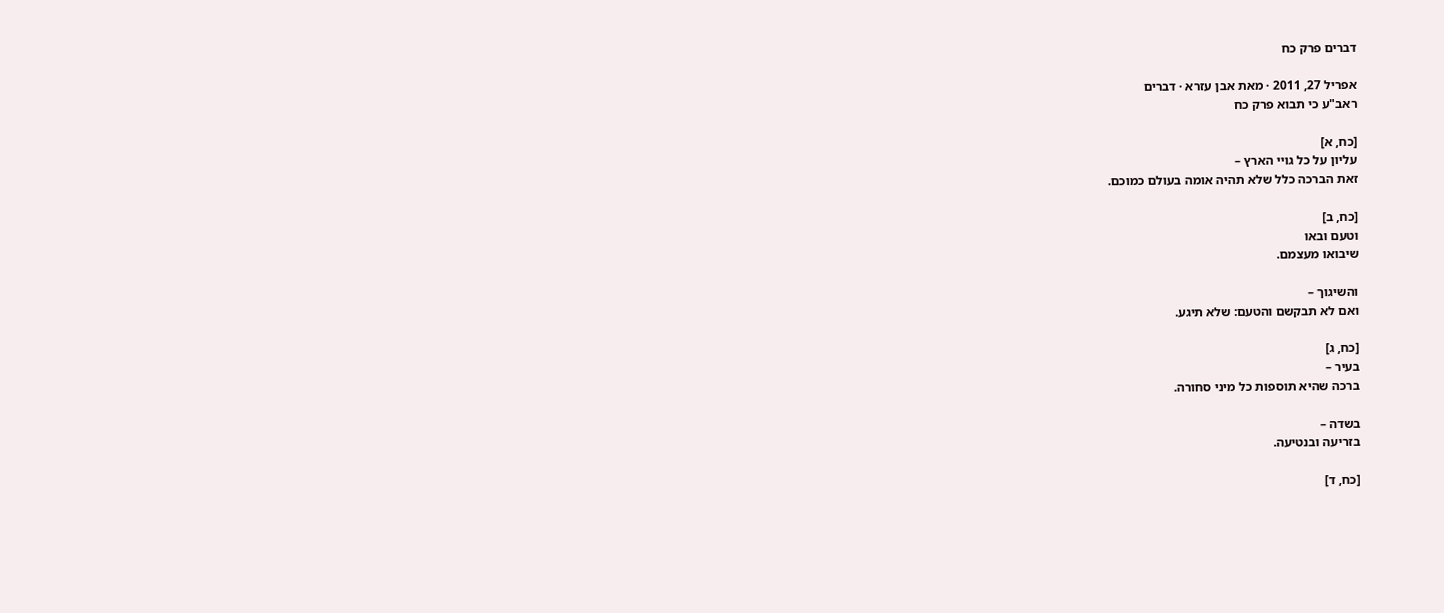דברים פרק כח

אפריל 27, 2011 · מאת אבן עזרא · דברים
ראב"ע כי תבוא פרק כח

[כח, א]
עליון על כל גויי הארץ –
זאת הברכה כלל שלא תהיה אומה בעולם כמוכם.

[כח, ב]
וטעם ובאו
שיבואו מעצמם.

והשיגוך –
ואם לא תבקשם והטעם: שלא תיגע.

[כח, ג]
בעיר –
ברכה שהיא תוספות כל מיני סחורה.

בשדה –
בזריעה ובנטיעה.

[כח, ד]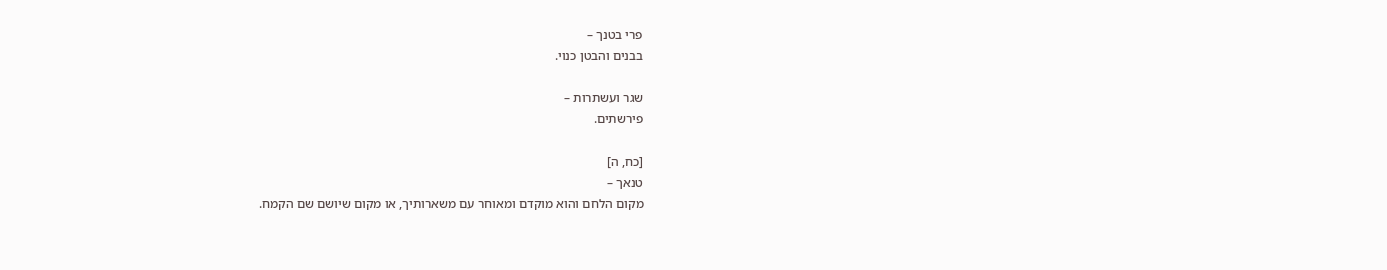פרי בטנך –
בבנים והבטן כנוי.

שגר ועשתרות –
פירשתים.

[כח, ה]
טנאך –
מקום הלחם והוא מוקדם ומאוחר עם משארותיך, או מקום שיושם שם הקמח.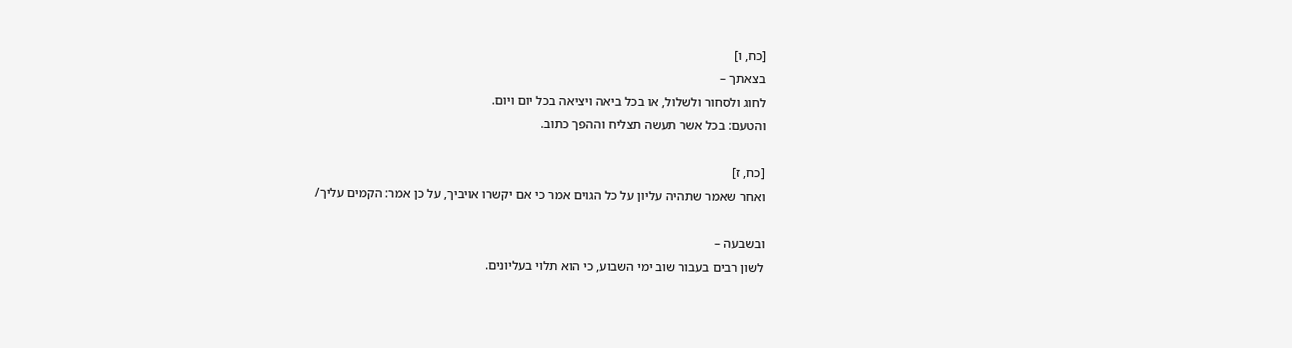[כח, ו]
בצאתך –
לחוג ולסחור ולשלול, או בכל ביאה ויציאה בכל יום ויום.
והטעם: בכל אשר תעשה תצליח וההפך כתוב.

[כח, ז]
ואחר שאמר שתהיה עליון על כל הגוים אמר כי אם יקשרו אויביך, על כן אמר: הקמים עליך/

ובשבעה –
לשון רבים בעבור שוב ימי השבוע, כי הוא תלוי בעליונים.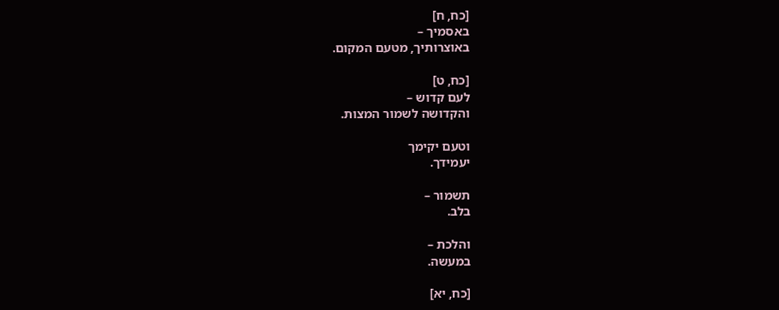[כח, ח]
באסמיך –
באוצרותיך, מטעם המקום.

[כח, ט]
לעם קדוש –
והקדושה לשמור המצות.

וטעם יקימך
יעמידך.

תשמור –
בלב.

והלכת –
במעשה.

[כח, יא]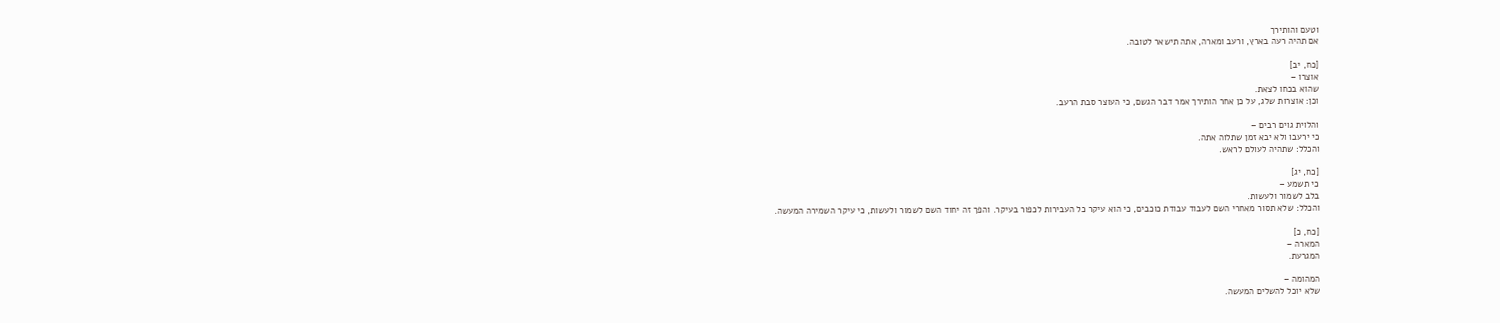וטעם והותירך
אם תהיה רעה בארץ, ורעב ומארה, אתה תישאר לטובה.

[כח, יב]
אוצרו –
שהוא בכחו לצאת.
וכן: אוצרות שלג, על כן אחר הותירך אמר דבר הגשם, כי העוצר סבת הרעב.

והלוית גוים רבים –
כי ירעבו ולא יבא זמן שתלוה אתה.
והכלל: שתהיה לעולם לראש.

[כח, יג]
כי תשמע –
בלב לשמור ולעשות.
והכלל: שלא תסור מאחרי השם לעבוד עבודת כוכבים, כי הוא עיקר כל העבירות לכפור בעיקר. והפך זה יחוד השם לשמור ולעשות, כי עיקר השמירה המעשה.

[כח, כ]
המארה –
המגרעת.

המהומה –
שלא יוכל להשלים המעשה.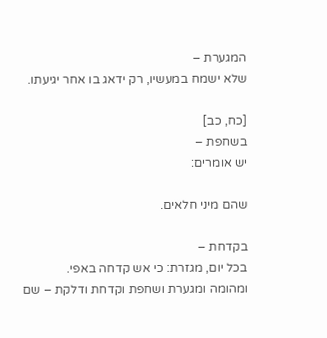המגערת –
שלא ישמח במעשיו, רק ידאג בו אחר יגיעתו.

[כח, כב]
בשחפת –
יש אומרים:

שהם מיני חלאים.

בקדחת –
בכל יום, מגזרת: כי אש קדחה באפי.
ומהומה ומגערת ושחפת וקדחת ודלקת – שם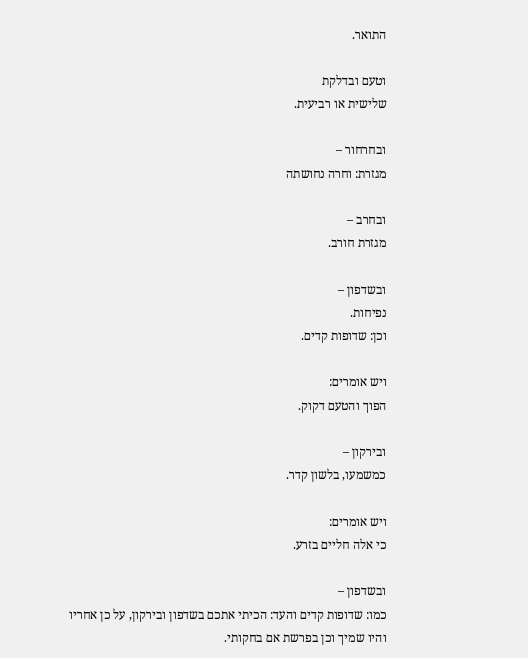התואר.

וטעם ובדלקת
שלישית או רביעית.

ובחרחור –
מגזרת: וחרה נחושתה

ובחרב –
מגזרת חורב.

ובשדפון –
נפיחות.
וכן: שדופות קדים.

ויש אומרים:
הפוך והטעם דקוק.

ובירקון –
כמשמעו, בלשון קדר.

ויש אומרים:
כי אלה חליים בזרע.

ובשדפון –
כמו: שדופות קדים והעד: הכיתי אתכם בשדפון ובירקון, על כן אחריו והיו שמיך וכן בפרשת אם בחקותי.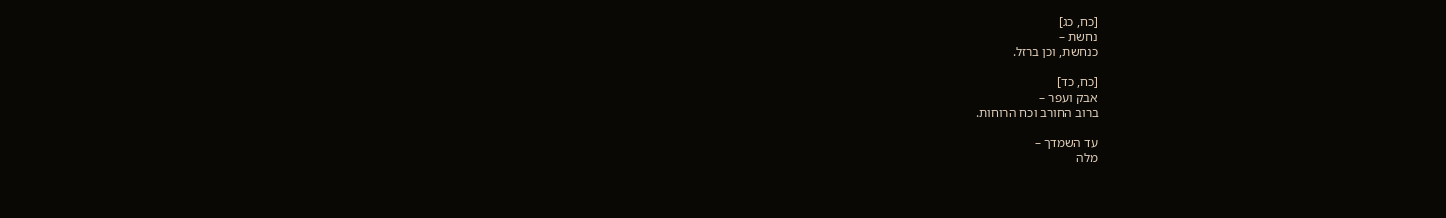[כח, כג]
נחשת –
כנחשת, וכן ברזל.

[כח, כד]
אבק ועפר –
ברוב החורב וכח הרוחות.

עד השמדך –
מלה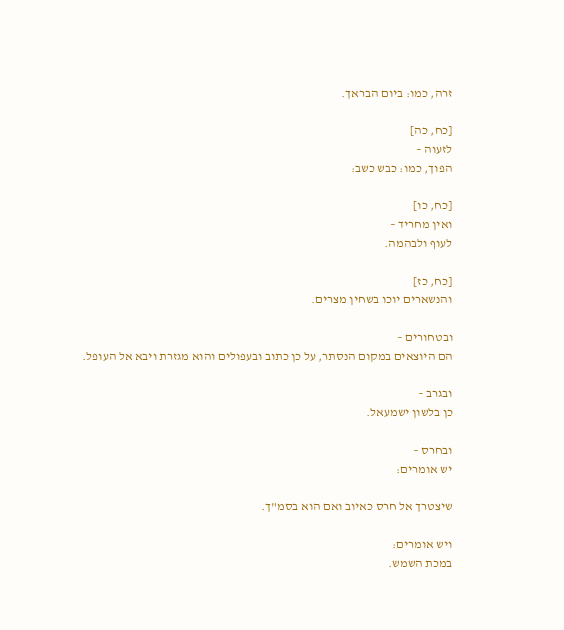זרה, כמו: ביום הבראך.

[כח, כה]
לזעוה –
הפוך, כמו: כבש כשב:

[כח, כו]
ואין מחריד –
לעוף ולבהמה.

[כח, כז]
והנשארים יוכו בשחין מצרים.

ובטחורים –
הם היוצאים במקום הנסתר, על כן כתוב ובעפולים והוא מגזרת ויבא אל העופל.

ובגרב –
כן בלשון ישמעאל.

ובחרס –
יש אומרים:

שיצטרך אל חרס כאיוב ואם הוא בסמ"ך.

ויש אומרים:
במכת השמש.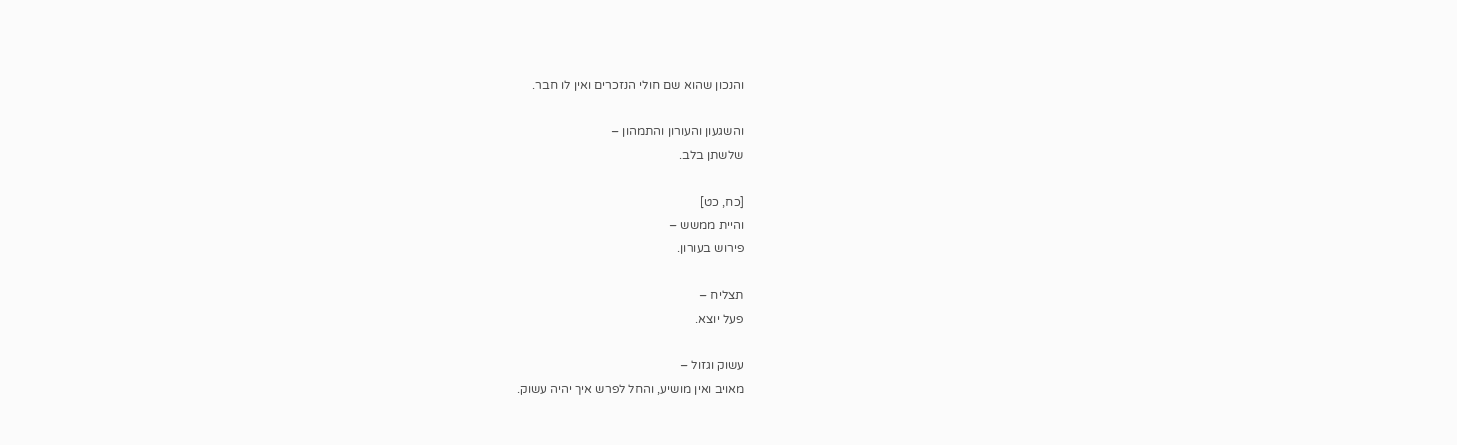והנכון שהוא שם חולי הנזכרים ואין לו חבר.

והשגעון והעורון והתמהון –
שלשתן בלב.

[כח, כט]
והיית ממשש –
פירוש בעורון.

תצליח –
פעל יוצא.

עשוק וגזול –
מאויב ואין מושיע, והחל לפרש איך יהיה עשוק.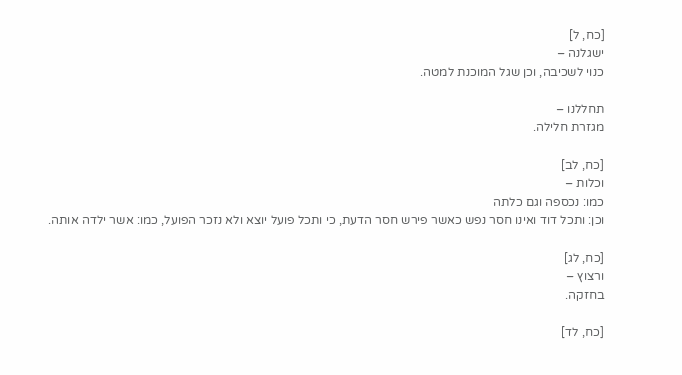[כח, ל]
ישגלנה –
כנוי לשכיבה, וכן שגל המוכנת למטה.

תחללנו –
מגזרת חלילה.

[כח, לב]
וכלות –
כמו: נכספה וגם כלתה
וכן: ותכל דוד ואינו חסר נפש כאשר פירש חסר הדעת, כי ותכל פועל יוצא ולא נזכר הפועל, כמו: אשר ילדה אותה.

[כח, לג]
ורצוץ –
בחזקה.

[כח, לד]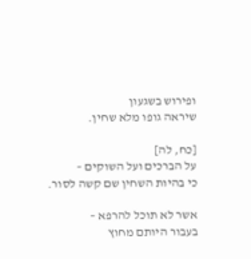ופירוש בשגעון
שיראה גופו מלא שחין.

[כח, לה]
על הברכים ועל השוקים –
כי בהיות השחין שם קשה לסור.

אשר לא תוכל להרפא –
בעבור היותם מחוץ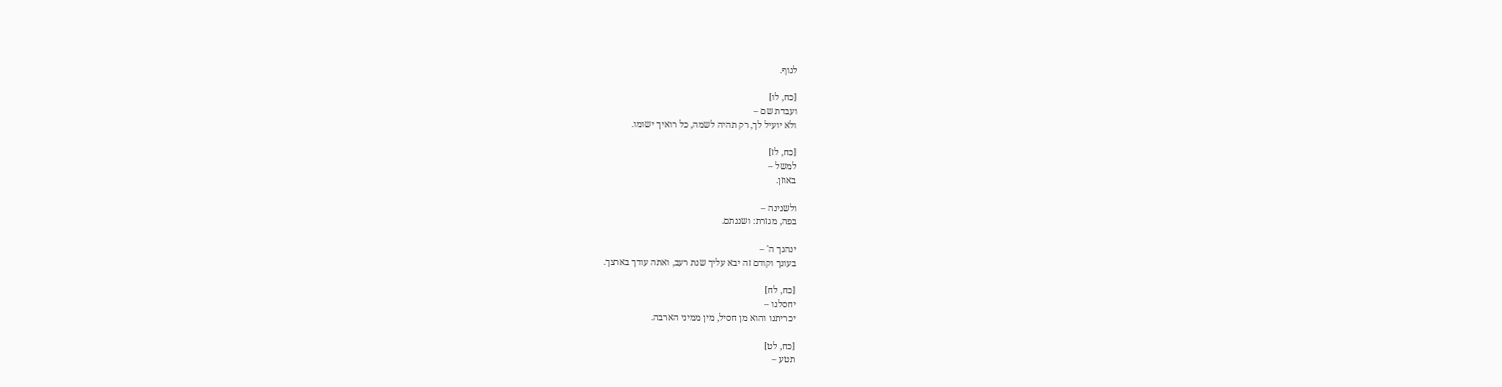לגוף.

[כח, לו]
ועבדת שם –
ולא יועיל לך, רק תהיה לשמה, כל רואיך ישומו.

[כח, לז]
למשל –
באוזן.

ולשנינה –
בפה, מגזרת: ושננתם.

ינהגך ה' –
בעונך וקודם זה יבא עליך שנת רעב, ואתה עודך בארצך.

[כח, לח]
יחסלנו –
יכריתנו והוא מן חסיל, מין ממיני הארבה.

[כח, לט]
תטע –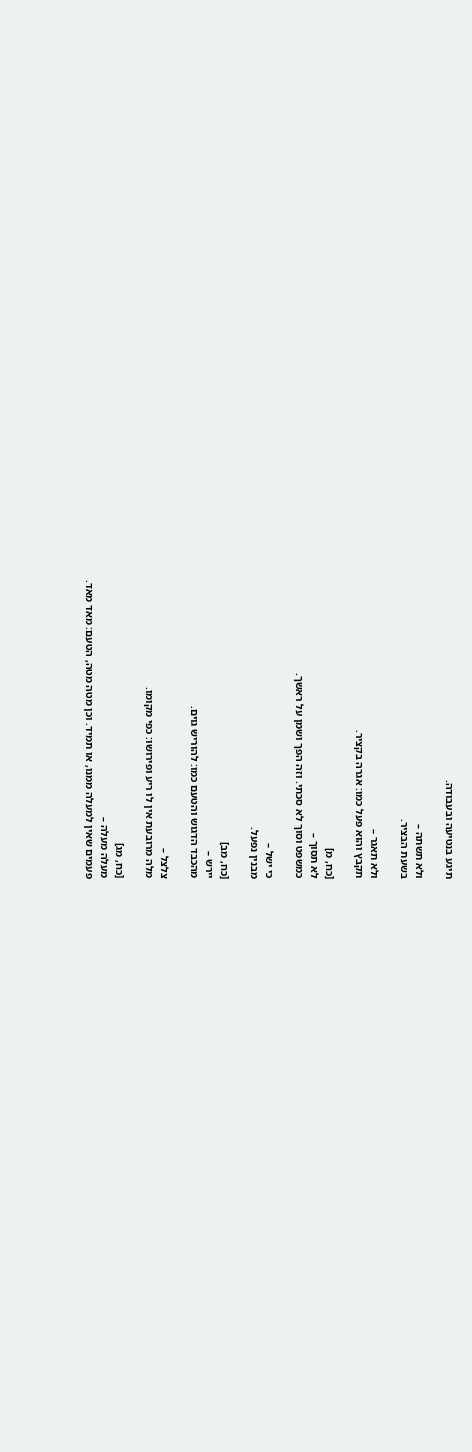תיגע בנטיעה ובעבודה.

ולא תשתה –
בשעת הבציר.

ולא תאגר –
תקבץ והוא פעל כמו: אגרה בקציר.

[כח, מ]
לא תסוך –
כמשפט וסוך לא סכתי. וזה הפך ושמן על ראשך.

כי ישל –
מבנין נפעל.

[כח, מב]
יירש –
מהכבד הדגוש והטעם כמו: להוריש גוים.

צלצל –
מלה מרובעת אין לו ריע ופירושו: כפי מקומו.

[כח, מג]
מעלה מעלה –
פעמים שאין למעלה ממנו, או תמיד. וכן מטה מטה, הטעם: מאד מאד.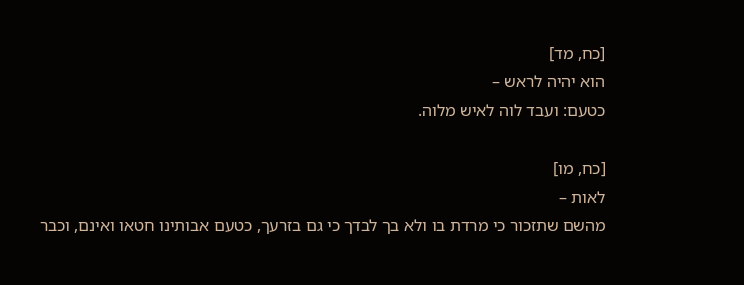[כח, מד]
הוא יהיה לראש –
כטעם: ועבד לוה לאיש מלוה.

[כח, מו]
לאות –
מהשם שתזכור כי מרדת בו ולא בך לבדך כי גם בזרעך, כטעם אבותינו חטאו ואינם, וכבר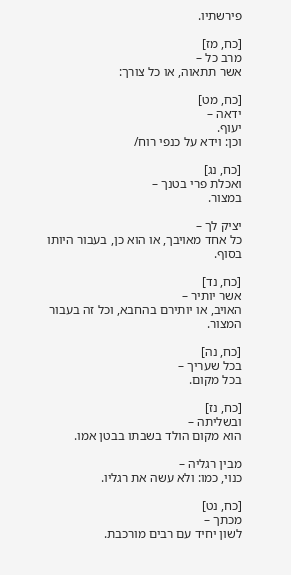פירשתיו.

[כח, מז]
מרב כל –
אשר תתאוה, או כל צורך:

[כח, מט]
ידאה –
יעוף.
וכן: וידא על כנפי רוח/

[כח, נג]
ואכלת פרי בטנך –
במצור.

יציק לך –
כל אחד מאויבך, או הוא כן, בעבור היותו בסוף.

[כח, נד]
אשר יותיר –
האויב, או יותירם בהחבא, וכל זה בעבור המצור.

[כח, נה]
בכל שעריך –
בכל מקום.

[כח, נז]
ובשליתה –
הוא מקום הולד בשבתו בבטן אמו.

מבין רגליה –
כנוי, כמו: ולא עשה את רגליו.

[כח, נט]
מכתך –
לשון יחיד עם רבים מורכבת.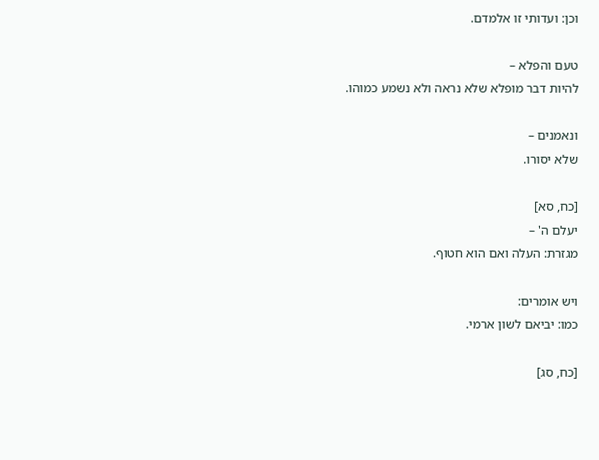וכן: ועדותי זו אלמדם.

טעם והפלא –
להיות דבר מופלא שלא נראה ולא נשמע כמוהו.

ונאמנים –
שלא יסורו.

[כח, סא]
יעלם ה' –
מגזרת: העלה ואם הוא חטוף.

ויש אומרים:
כמו: יביאם לשון ארמי.

[כח, סג]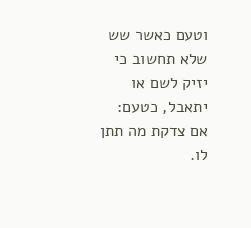וטעם כאשר שש
שלא תחשוב כי יזיק לשם או יתאבל, כטעם: אם צדקת מה תתן לו.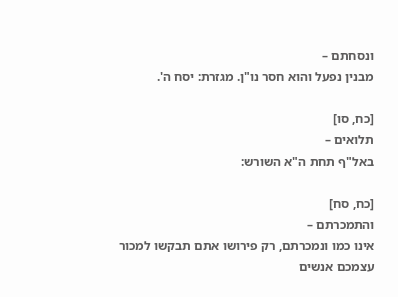ונסחתם –
מבנין נפעל והוא חסר נו"ן. מגזרת: יסח ה'.

[כח, סו]
תלואים –
באל"ף תחת ה"א השורש:

[כח, סח]
והתמכרתם –
אינו כמו ונמכרתם, רק פירושו אתם תבקשו למכור עצמכם אנשים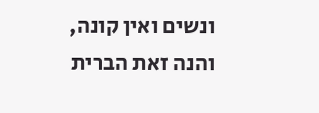ונשים ואין קונה, והנה זאת הברית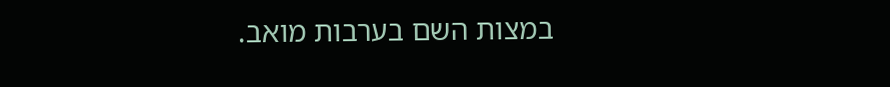במצות השם בערבות מואב.